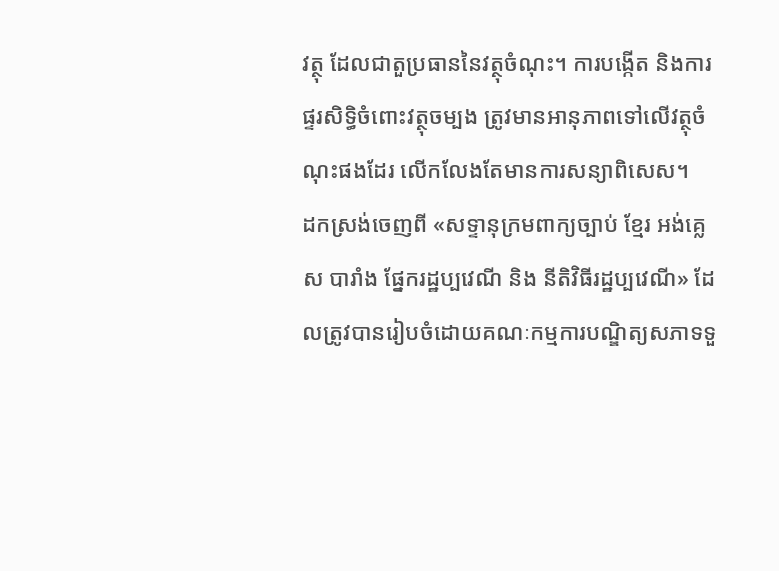វត្ថុ ដែលជាតួប្រធាននៃវត្ថុចំណុះ។ ការបង្កើត និងការផ្ទរសិទ្ធិចំពោះវត្ថុចម្បង ត្រូវមានអានុភាពទៅលើវត្ថុចំណុះផងដែរ លើកលែងតែមានការសន្យាពិសេស។
ដកស្រង់ចេញពី «សទ្ទានុក្រមពាក្យច្បាប់ ខ្មែរ អង់គ្លេស បារាំង ផ្នែករដ្ឋប្បវេណី និង នីតិវិធីរដ្ឋប្បវេណី» ដែលត្រូវបានរៀបចំដោយគណៈកម្មការបណ្ឌិត្យសភាទទួ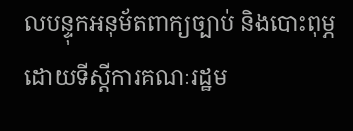លបន្ទុកអនុម័តពាក្យច្បាប់ និងបោះពុម្ភដោយទីស្ដីការគណៈរដ្ឋម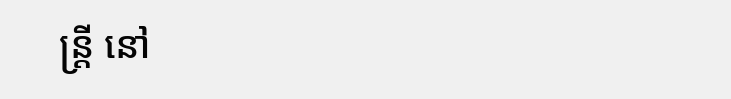ន្ត្រី នៅ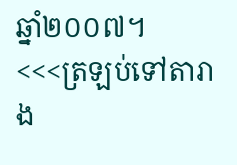ឆ្នាំ២០០៧។
<<<ត្រឡប់ទៅតារាង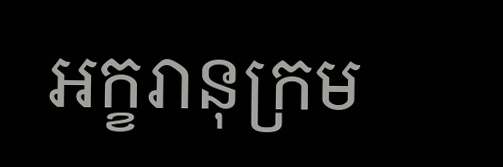អក្ខរានុក្រម